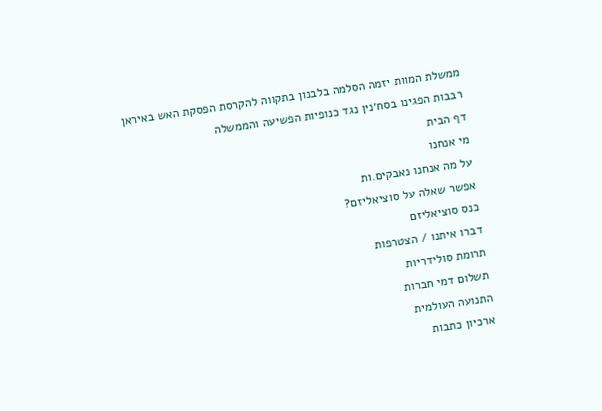ממשלת המוות יזמה הסלמה בלבנון בתקווה להקרסת הפסקת האש באיראן
רבבות הפגינו בסח׳נין נגד כנופיות הפשיעה והממשלה
דף הבית
מי אנחנו
על מה אנחנו נאבקים.ות
אפשר שאלה על סוציאליזם?
כנס סוציאליזם
דברו איתנו / הצטרפות
תרומת סולידריות
תשלום דמי חברות
התנועה העולמית
ארכיון כתבות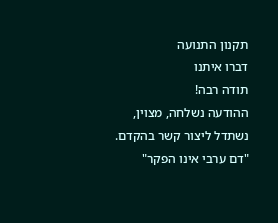תקנון התנועה
דברו איתנו
תודה רבה!
ההודעה נשלחה, מצוין, נשתדל ליצור קשר בהקדם.
"דם ערבי אינו הפקר"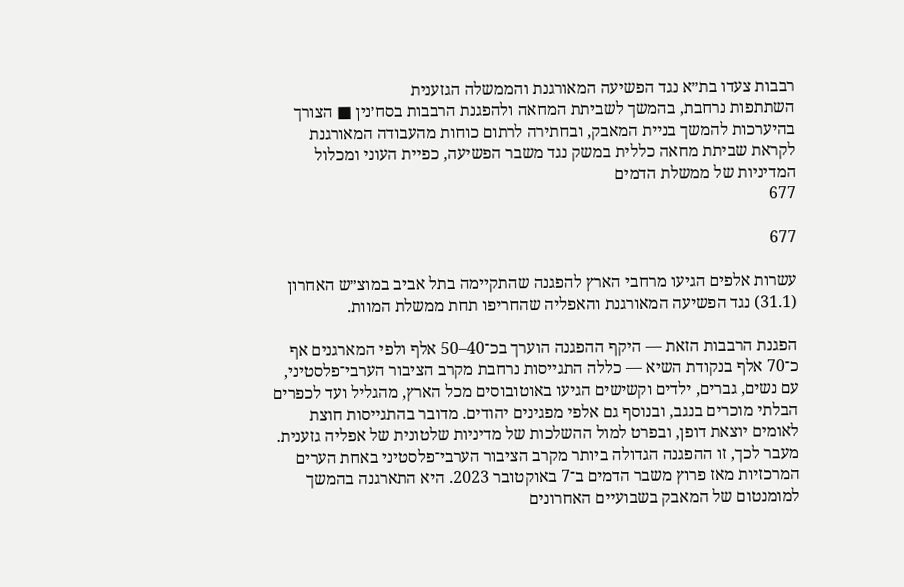רבבות צעדו בת״א נגד הפשיעה המאורגנת והממשלה הגזענית
השתתפות נרחבת, בהמשך לשביתת המחאה ולהפגנת הרבבות בסח׳נין ■ הצורך בהיערכות להמשך בניית המאבק, ובחתירה לרתום כוחות מהעבודה המאורגנת לקראת שביתת מחאה כללית במשק נגד משבר הפשיעה, כפיית העוני ומכלול המדיניות של ממשלת הדמים
677

677

עשרות אלפים הגיעו מרחבי הארץ להפגנה שהתקיימה בתל אביב במוצ״ש האחרון (31.1) נגד הפשיעה המאורגנת והאפליה שהחריפו תחת ממשלת המוות.

הפגנת הרבבות הזאת — היקף ההפגנה הוערך בכ־40–50 אלף ולפי המארגנים אף כ־70 אלף בנקודת השיא — כללה התגייסות נרחבת מקרב הציבור הערבי־פלסטיני, עם נשים, גברים, ילדים וקשישים הגיעו באוטובוסים מכל הארץ, מהגליל ועד לכפרים הבלתי מוכרים בנגב, ובנוסף גם אלפי מפגינים יהודים. מדובר בהתגייסות חוצת לאומים יוצאת דופן, ובפרט למול ההשלכות של מדיניות שלטונית של אפליה גזענית. מעבר לכך, זו ההפגנה הגדולה ביותר מקרב הציבור הערבי־פלסטיני באחת הערים המרכזיות מאז פרוץ משבר הדמים ב־7 באוקטובר 2023. היא התארגנה בהמשך למומנטום של המאבק בשבועיים האחרונים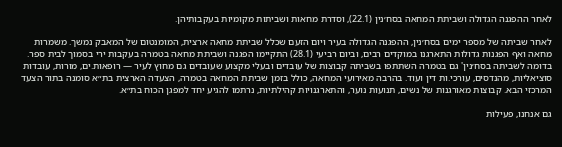לאחר ההפגנה הגדולה ושביתת המחאה בסח׳נין (22.1), וסדרת מחאות ושביתות מקומיות בעקבותיהן.

לאחר שביתה של מספר ימים בסח׳נין, ההפגנה הגדולה בעיר ויום הזעם שכלל שביתת מחאה ארצית, המומנטום של המאבק נמשך. משמרות מחאה ואף הפגנות גדולות התארגנו במוקדים רבים, וביום רביעי (28.1) התקיימו הפגנה ושביתת מחאה בטמרה בעקבות ירי בסמוך לבית ספר. בדומה לשביתה בסח׳נין' גם בטמרה השתתפו בשביתה קבוצות של עובדים ובעלי מקצוע שעובדים גם מחוץ לעיר — רופאות.ים, מורות, עובדות סוציאליות, מהנדסים, עורכי.ות דין ועוד. בהרבה מאירועי המחאה, כולל בזמן שביתת המחאה בטמרה, הצעדה הארצית בת״א סומנה בתור הצעד המרכזי הבא. קבוצות מאורגנות של נשים, תנועות נוער, והתארגנויות קהילתיות, נרתמו להגיע יחד למפגן הכוח בת״א.

גם אנחנו, פעילות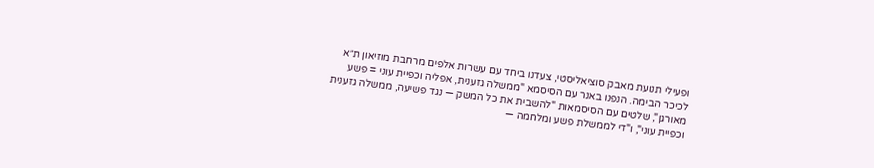ופעילי תנועת מאבק סוציאליסטי, צעדנו ביחד עם עשרות אלפים מרחבת מוזיאון ת״א לכיכר הבימה. הנפנו באנר עם הסיסמא "ממשלה גזענית, אפליה וכפיית עוני = פשע מאורגן", שלטים עם הסיסמאות "להשבית את כל המשק — נגד פשיעה, ממשלה גזענית וכפיית עוני", ו"די לממשלת פשע ומלחמה —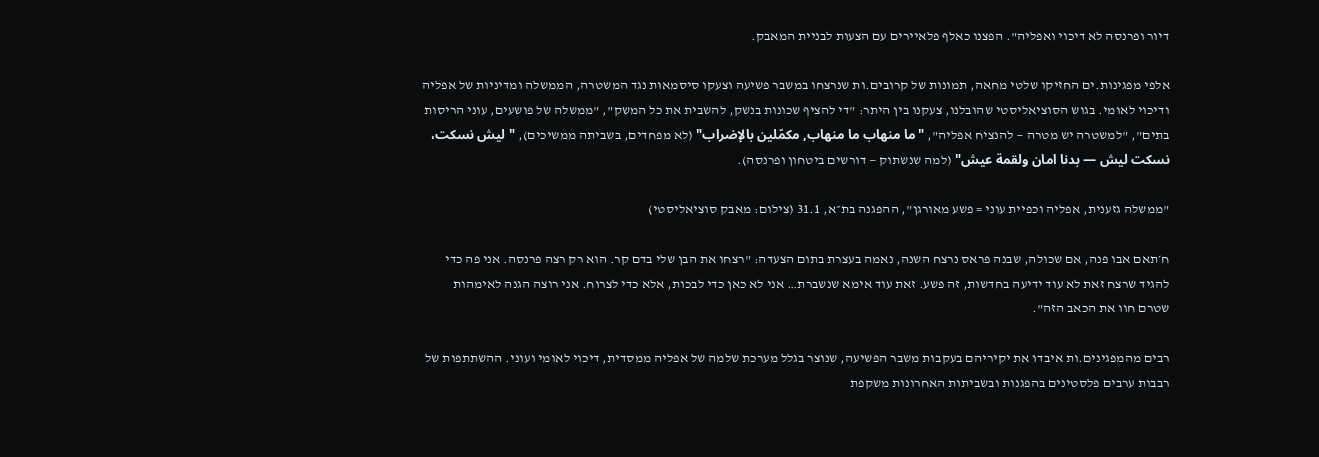דיור ופרנסה לא דיכוי ואפליה". הפצנו כאלף פלאיירים עם הצעות לבניית המאבק.

אלפי מפגינות.ים החזיקו שלטי מחאה, תמונות של קרובים.ות שנרצחו במשבר פשיעה וצעקו סיסמאות נגד המשטרה, הממשלה ומדיניות של אפליה ודיכוי לאומי. בגוש הסוציאליסטי שהובלנו, צעקנו בין היתר: "די להציף שכונות בנשק, להשבית את כל המשק", "ממשלה של פושעים, עוני הריסות בתים", "למשטרה יש מטרה — להנציח אפליה", "ما منهاب ما منهاب, مكمّلين بالإضراب" (לא מפחדים, בשביתה ממשיכים), "ليش نسكت، نسكت ليش — بدنا امان ولقمة عيش" (למה שנשתוק — דורשים ביטחון ופרנסה).

"ממשלה גזענית, אפליה וכפיית עוני = פשע מאורגן", ההפגנה בת״א, 31.1 (צילום: מאבק סוציאליסטי)

ח׳תאם אבו פנה, אם שכולה, שבנה פראס נרצח השנה, נאמה בעצרת בתום הצעדה: "רצחו את הבן שלי בדם קר. הוא רק רצה פרנסה. אני פה כדי להגיד שרצח זאת לא עוד ידיעה בחדשות, זה פשע. זאת עוד אימא שנשברת… אני לא כאן כדי לבכות, אלא כדי לצרוח. אני רוצה הגנה לאימהות שטרם חוו את הכאב הזה".

רבים מהמפגינים.ות איבדו את יקיריהם בעקבות משבר הפשיעה, שנוצר בגלל מערכת שלמה של אפליה ממסדית, דיכוי לאומי ועוני. ההשתתפות של רבבות ערבים פלסטינים בהפגנות ובשביתות האחרונות משקפת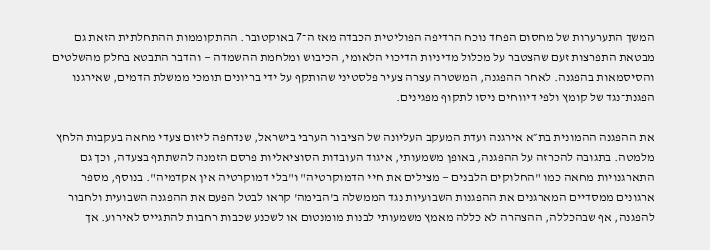המשך התערערות של מחסום הפחד נוכח הרדיפה הפוליטית הכבדה מאז ה־7 באוקטובר. ההתקוממות ההתחלתית הזאת גם מבטאת התפרצות זעם שהצטבר על מכלול מדיניות הדיכוי הלאומי, הכיבוש ומלחמת ההשמדה — והדבר התבטא בחלק מהשלטים והסיסמאות בהפגנה. לאחר ההפגנה, המשטרה עצרה צעיר פלסטיני שהותקף על ידי בריונים תומכי ממשלת הדמים, שאירגנו הפגנת־נגד של קומץ ולפי דיווחים ניסו לתקוף מפגינים.

את ההפגנה ההמונית בת״א אירגנה ועדת המעקב העליונה של הציבור הערבי בישראל, שנדחפה ליזום צעדי מחאה בעקבות הלחץ מלמטה. בתגובה להכרזה על ההפגנה, באופן משמעותי, איגוד העובדות הסוציאליות פרסם הזמנה להשתתף בצעדה, וכך גם התארגנויות מחאה כמו "החלוקים הלבנים — מצילים את חיי הדמוקרטיה" ו"בלי דמוקרטיה אין אקדמיה". בנוסף, מספר ארגונים ממסדיים המארגנים את ההפגנות השבועיות נגד הממשלה ב'הבימה' קראו לבטל הפעם את ההפגנה השבועית ולחבור להפגנה, אף שבהכללה, ההצהרה לא כללה מאמץ משמעותי לבנות מומנטום או לשכנע שכבות רחבות להתגייס לאירוע. אך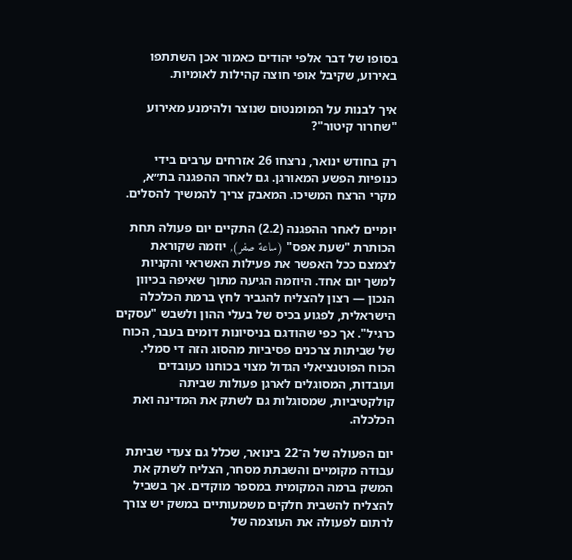בסופו של דבר אלפי יהודים כאמור אכן השתתפו באירוע, שקיבל אופי חוצה קהילות לאומיות.

איך לבנות על המומנטום שנוצר ולהימנע מאירוע "שחרור קיטור"?

רק בחודש ינואר, נרצחו 26 אזרחים ערבים בידי כנופיות הפשע המאורגן. גם לאחר ההפגנה בת״א, מקרי הרצח המשיכו. המאבק צריך להמשיך להסלים.

יומיים לאחר ההפגנה (2.2) התקיים יום פעולה תחת הכותרת "שעת אפס" (ساعة صفر), יוזמה שקוראת לצמצם ככל האפשר את פעילות האשראי והקניות למשך יום אחד. היוזמה הגיעה מתוך שאיפה בכיוון הנכון — רצון להצליח להגביר לחץ ברמת הכלכלה הישראלית, לפגוע בכיס של בעלי ההון ולשבש "עסקים כרגיל". אך כפי שהודגם בניסיונות דומים בעבר, הכוח של שביתות צרכנים פסיביות מהסוג הזה די סמלי. הכוח הפוטנציאלי הגדול מצוי בכוחנו כעובדים ועובדות, המסוגלים לארגן פעולות שביתה קולקטיביות, שמסוגלות גם לשתק את המדינה ואת הכלכלה.

יום הפעולה של ה־22 בינואר, שכלל גם צעדי שביתת עבודה מקומיים והשבתת מסחר, הצליח לשתק את המשק ברמה המקומית במספר מוקדים. אך בשביל להצליח להשבית חלקים משמעותיים במשק יש צורך לרתום לפעולה את העוצמה של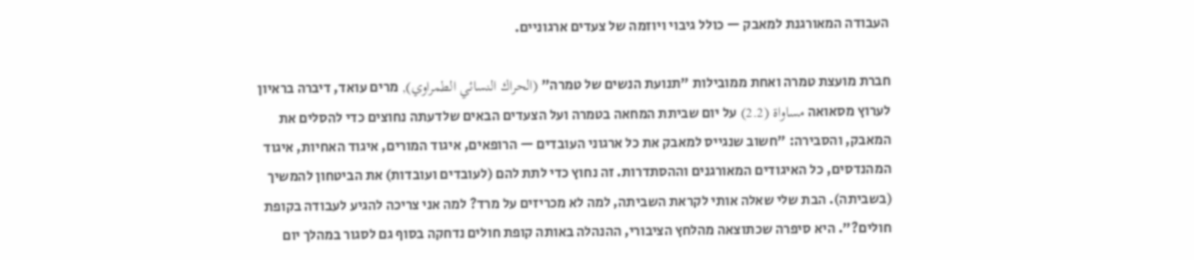העבודה המאורגנת למאבק — כולל גיבוי ויוזמה של צעדים ארגוניים.

חברת מועצת טמרה ואחת ממובילות "תנועת הנשים של טמרה" (الحراك النسائي الطمراوي), מרים עואד, דיברה בראיון לערוץ מסאואה مساواة (2.2) על יום שביתת המחאה בטמרה ועל הצעדים הבאים שלדעתה נחוצים כדי להסלים את המאבק, והסבירה: "חשוב שנגייס למאבק את כל ארגוני העובדים — הרופאים, איגוד המורים, איגוד האחיות, איגוד המהנדסים, כל האיגודים המאורגנים וההסתדרות. זה נחוץ כדי לתת להם (לעובדים ועובדות) את הביטחון להמשיך (בשביתה). הבת שלי שאלה אותי לקראת השביתה, למה לא מכריזים על מרד? למה אני צריכה להגיע לעבודה בקופת חולים?". היא סיפרה שכתוצאה מהלחץ הציבורי, ההנהלה באותה קופת חולים נדחקה בסוף גם לסגור במהלך יום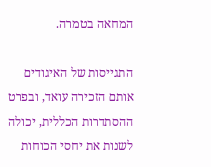המחאה בטמרה.

התגייסות של האיגודים אותם הזכירה עואד, ובפרט ההסתדרות הכללית, יכולה לשנות את יחסי הכוחות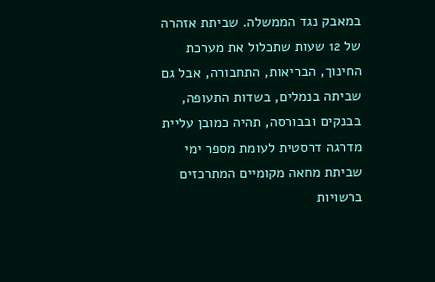במאבק נגד הממשלה. שביתת אזהרה של 12 שעות שתכלול את מערכת החינוך, הבריאות, התחבורה, אבל גם שביתה בנמלים, בשדות התעופה, בבנקים ובבורסה, תהיה כמובן עליית מדרגה דרסטית לעומת מספר ימי שביתת מחאה מקומיים המתרכזים ברשויות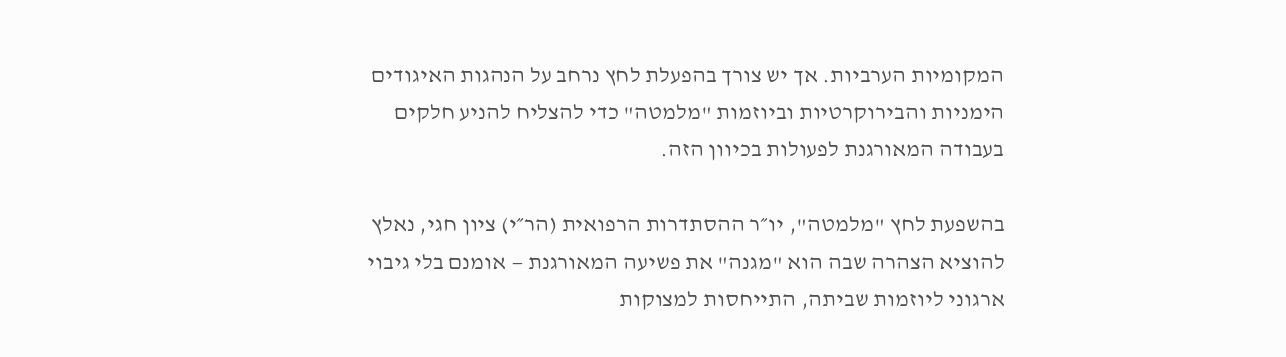המקומיות הערביות. אך יש צורך בהפעלת לחץ נרחב על הנהגות האיגודים הימניות והבירוקרטיות וביוזמות "מלמטה" כדי להצליח להניע חלקים בעבודה המאורגנת לפעולות בכיוון הזה.

בהשפעת לחץ "מלמטה", יו״ר ההסתדרות הרפואית (הר״י) ציון חגי, נאלץ להוציא הצהרה שבה הוא "מגנה" את פשיעה המאורגנת — אומנם בלי גיבוי ארגוני ליוזמות שביתה, התייחסות למצוקות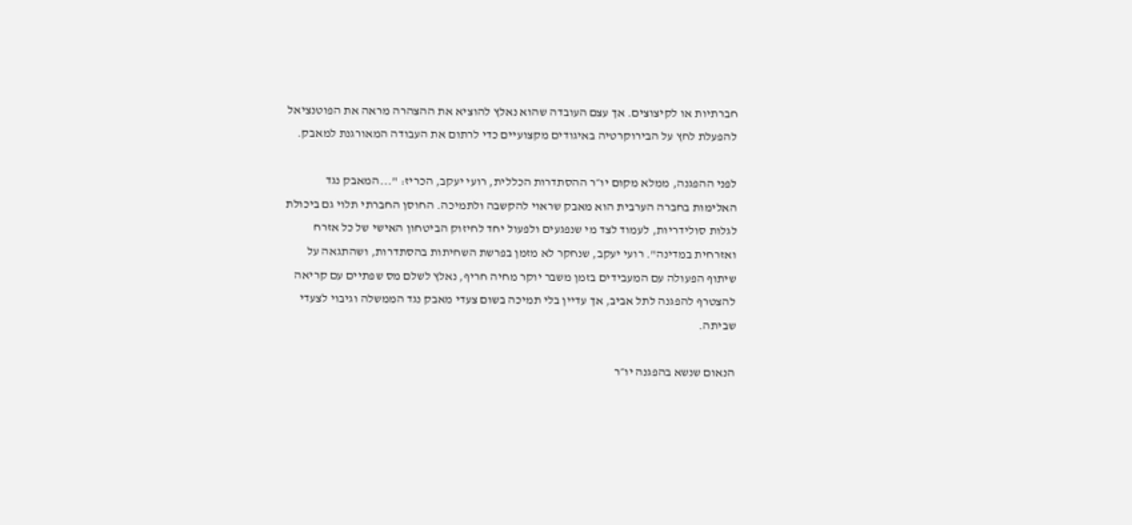חברתיות או לקיצוצים. אך עצם העובדה שהוא נאלץ להוציא את ההצהרה מראה את הפוטנציאל להפעלת לחץ על הבירוקרטיה באיגודים מקצועיים כדי לרתום את העבודה המאורגנת למאבק.

לפני ההפגנה, ממלא מקום יו״ר ההסתדרות הכללית, רועי יעקב, הכריז: "...המאבק נגד האלימות בחברה הערבית הוא מאבק שראוי להקשבה ולתמיכה. החוסן החברתי תלוי גם ביכולת לגלות סולידריות, לעמוד לצד מי שנפגעים ולפעול יחד לחיזוק הביטחון האישי של כל אזרח ואזרחית במדינה". רועי יעקב, שנחקר לא מזמן בפרשת השחיתות בהסתדרות, ושהתגאה על שיתוף הפעולה עם המעבידים בזמן משבר יוקר מחיה חריף, נאלץ לשלם מס שפתיים עם קריאה להצטרף להפגנה לתל אביב, אך עדיין בלי תמיכה בשום צעדי מאבק נגד הממשלה וגיבוי לצעדי שביתה.

הנאום שנשא בהפגנה יו״ר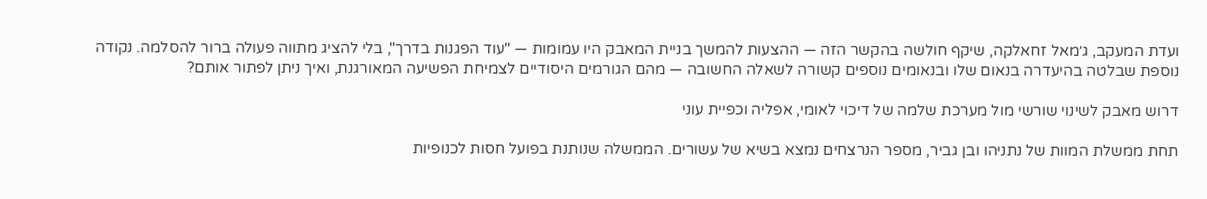ועדת המעקב, ג׳מאל זחאלקה, שיקף חולשה בהקשר הזה — ההצעות להמשך בניית המאבק היו עמומות — "עוד הפגנות בדרך", בלי להציג מתווה פעולה ברור להסלמה. נקודה נוספת שבלטה בהיעדרה בנאום שלו ובנאומים נוספים קשורה לשאלה החשובה — מהם הגורמים היסודיים לצמיחת הפשיעה המאורגנת, ואיך ניתן לפתור אותם?

דרוש מאבק לשינוי שורשי מול מערכת שלמה של דיכוי לאומי, אפליה וכפיית עוני

תחת ממשלת המוות של נתניהו ובן גביר, מספר הנרצחים נמצא בשיא של עשורים. הממשלה שנותנת בפועל חסות לכנופיות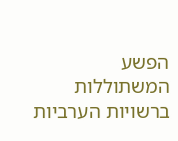הפשע המשתוללות ברשויות הערביות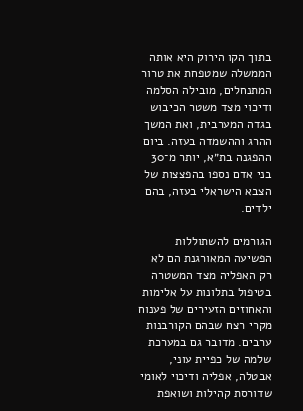בתוך הקו הירוק היא אותה הממשלה שמטפחת את טרור המתנחלים, מובילה הסלמה ודיכוי מצד משטר הכיבוש בגדה המערבית, ואת המשך ההרג וההשמדה בעזה. ביום ההפגנה בת״א, יותר מ־30 בני אדם נספו בהפצצות של הצבא הישראלי בעזה, בהם ילדים.

הגורמים להשתוללות הפשיעה המאורגנת הם לא רק האפליה מצד המשטרה בטיפול בתלונות על אלימות והאחוזים הזעירים של פענוח מקרי רצח שבהם הקורבנות ערבים. מדובר גם במערכת שלמה של כפיית עוני, אבטלה, אפליה ודיכוי לאומי שדורסת קהילות ושואפת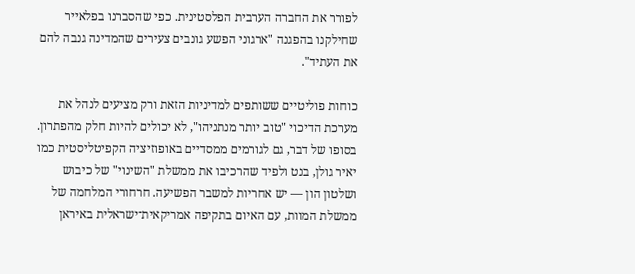לפורר את החברה הערבית הפלסטינית. כפי שהסברנו בפלאייר שחילקנו בהפגנה "ארגוני הפשע גונבים צעירים שהמדינה גנבה להם את העתיד".

כוחות פוליטיים ששותפים למדיניות הזאת ורק מציעים לנהל את מערכת הדיכוי "טוב יותר מנתניהו", לא יכולים להיות חלק מהפתרון. בסופו של דבר, גם לגורמים ממסדיים באופוזיציה הקפיטליסטית כמו יאיר גולן, בנט ולפיד שהרכיבו את ממשלת "השינוי" של כיבוש ושלטון הון — יש אחריות למשבר הפשיעה. חרחורי המלחמה של ממשלת המוות, עם האיום בתקיפה אמריקאית־ישראלית באיראן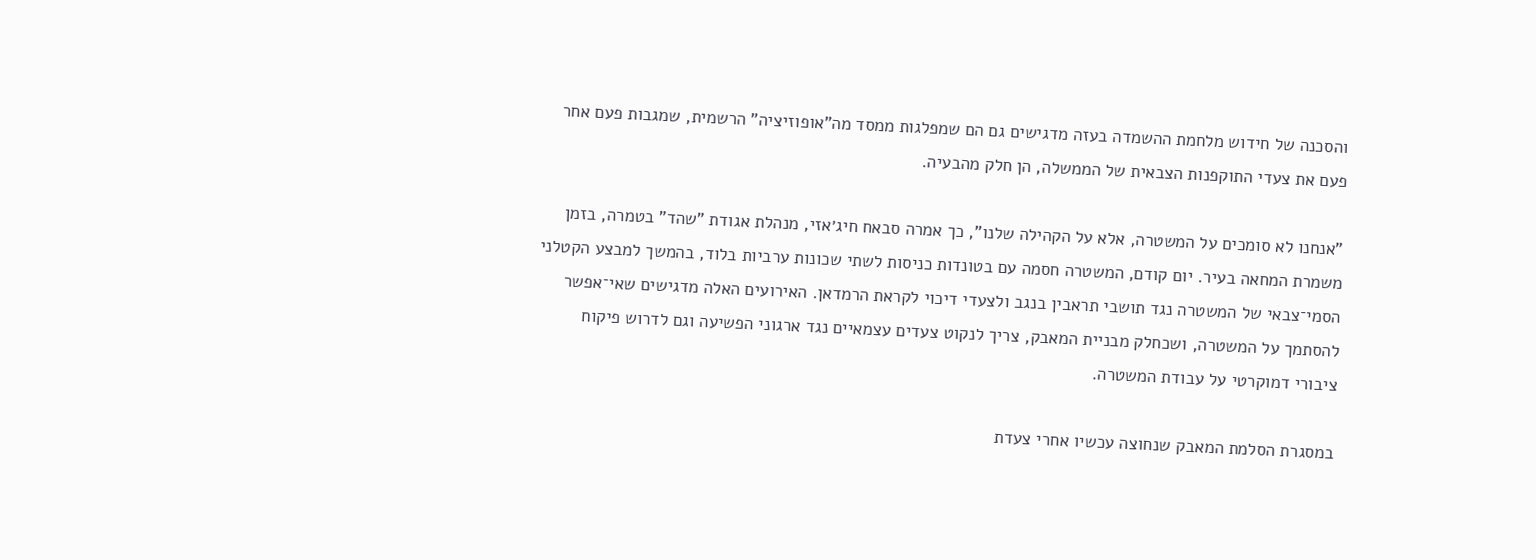והסכנה של חידוש מלחמת ההשמדה בעזה מדגישים גם הם שמפלגות ממסד מה"אופוזיציה" הרשמית, שמגבות פעם אחר פעם את צעדי התוקפנות הצבאית של הממשלה, הן חלק מהבעיה.

"אנחנו לא סומכים על המשטרה, אלא על הקהילה שלנו", כך אמרה סבאח חיג׳אזי, מנהלת אגודת "שהד" בטמרה, בזמן משמרת המחאה בעיר. יום קודם, המשטרה חסמה עם בטונדות כניסות לשתי שכונות ערביות בלוד, בהמשך למבצע הקטלני הסמי־צבאי של המשטרה נגד תושבי תראבין בנגב ולצעדי דיכוי לקראת הרמדאן. האירועים האלה מדגישים שאי־אפשר להסתמך על המשטרה, ושכחלק מבניית המאבק, צריך לנקוט צעדים עצמאיים נגד ארגוני הפשיעה וגם לדרוש פיקוח ציבורי דמוקרטי על עבודת המשטרה.

במסגרת הסלמת המאבק שנחוצה עכשיו אחרי צעדת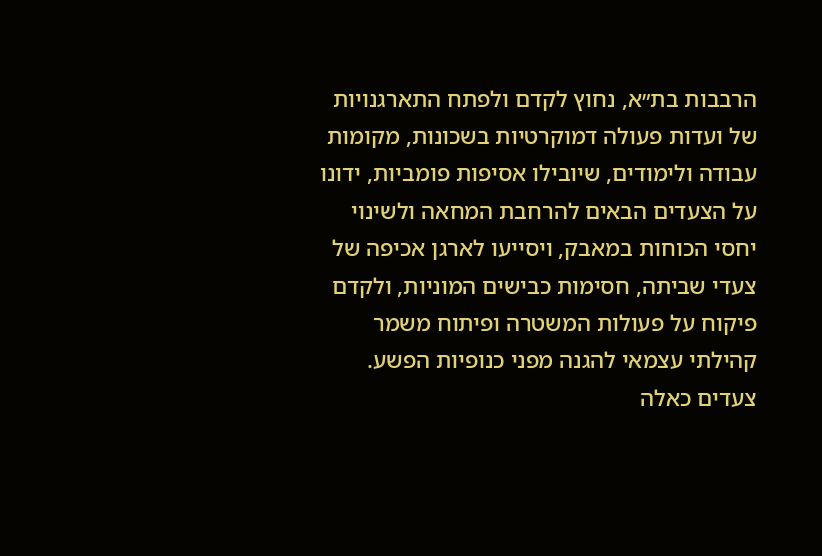הרבבות בת״א, נחוץ לקדם ולפתח התארגנויות של ועדות פעולה דמוקרטיות בשכונות, מקומות עבודה ולימודים, שיובילו אסיפות פומביות, ידונו על הצעדים הבאים להרחבת המחאה ולשינוי יחסי הכוחות במאבק, ויסייעו לארגן אכיפה של צעדי שביתה, חסימות כבישים המוניות, ולקדם פיקוח על פעולות המשטרה ופיתוח משמר קהילתי עצמאי להגנה מפני כנופיות הפשע. צעדים כאלה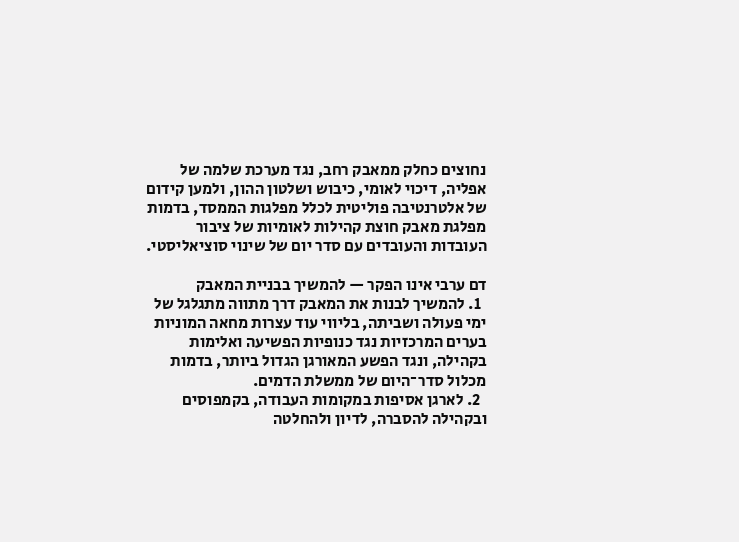נחוצים כחלק ממאבק רחב, נגד מערכת שלמה של אפליה, דיכוי לאומי, כיבוש ושלטון ההון, ולמען קידום של אלטרנטיבה פוליטית לכלל מפלגות הממסד, בדמות מפלגת מאבק חוצת קהילות לאומיות של ציבור העובדות והעובדים עם סדר יום של שינוי סוציאליסטי.

דם ערבי אינו הפקר — להמשיך בבניית המאבק
  1. להמשיך לבנות את המאבק דרך מתווה מתגלגל של ימי פעולה ושביתה, בליווי עוד עצרות מחאה המוניות בערים המרכזיות נגד כנופיות הפשיעה ואלימות בקהילה, ונגד הפשע המאורגן הגדול ביותר, בדמות מכלול סדר־היום של ממשלת הדמים.
  2. לארגן אסיפות במקומות העבודה, בקמפוסים ובקהילה להסברה, לדיון ולהחלטה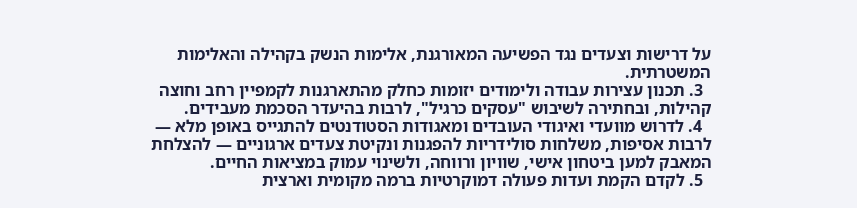על דרישות וצעדים נגד הפשיעה המאורגנת, אלימות הנשק בקהילה והאלימות המשטרתית.
  3. תכנון עצירות עבודה ולימודים יזומות כחלק מהתארגנות לקמפיין רחב וחוצה קהילות, ובחתירה לשיבוש "עסקים כרגיל", לרבות בהיעדר הסכמת מעבידים.
  4. לדרוש מוועדי ואיגודי העובדים ומאגודות הסטודנטים להתגייס באופן מלא — לרבות אסיפות, משלחות סולידריות להפגנות ונקיטת צעדים ארגוניים — להצלחת המאבק למען ביטחון אישי, שוויון ורווחה, ולשינוי עמוק במציאות החיים.
  5. לקדם הקמת ועדות פעולה דמוקרטיות ברמה מקומית וארצית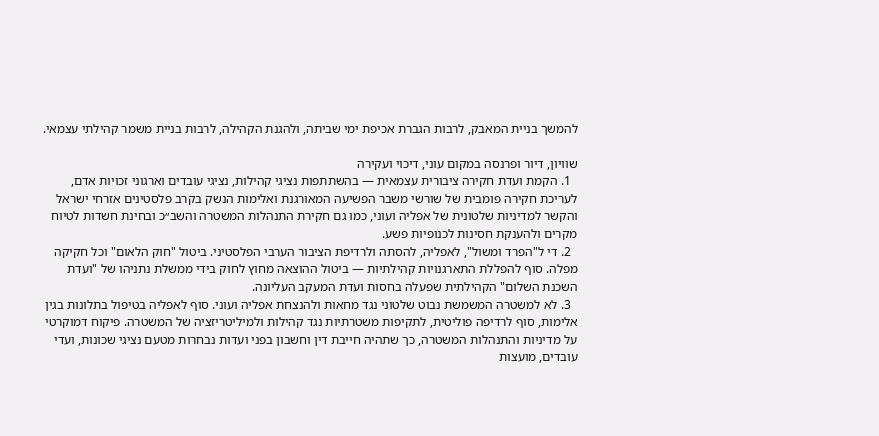להמשך בניית המאבק, לרבות הגברת אכיפת ימי שביתה, ולהגנת הקהילה, לרבות בניית משמר קהילתי עצמאי.

שוויון, דיור ופרנסה במקום עוני, דיכוי ועקירה
  1. הקמת ועדת חקירה ציבורית עצמאית — בהשתתפות נציגי קהילות, נציגי עובדים וארגוני זכויות אדם, לעריכת חקירה פומבית של שורשי משבר הפשיעה המאורגנת ואלימות הנשק בקרב פלסטינים אזרחי ישראל והקשר למדיניות שלטונית של אפליה ועוני, כמו גם חקירת התנהלות המשטרה והשב״כ ובחינת חשדות לטיוח מקרים ולהענקת חסינות לכנופיות פשע.
  2. די ל"הפרד ומשול", לאפליה, להסתה ולרדיפת הציבור הערבי הפלסטיני. ביטול "חוק הלאום" וכל חקיקה מפלה. סוף להפללת התארגנויות קהילתיות — ביטול ההוצאה מחוץ לחוק בידי ממשלת נתניהו של "ועדת השכנת השלום" הקהילתית שפעלה בחסות ועדת המעקב העליונה.
  3. לא למשטרה המשמשת נבוט שלטוני נגד מחאות ולהנצחת אפליה ועוני. סוף לאפליה בטיפול בתלונות בגין אלימות, סוף לרדיפה פוליטית, לתקיפות משטרתיות נגד קהילות ולמיליטריזציה של המשטרה. פיקוח דמוקרטי על מדיניות והתנהלות המשטרה, כך שתהיה חייבת דין וחשבון בפני ועדות נבחרות מטעם נציגי שכונות, ועדי עובדים, מועצות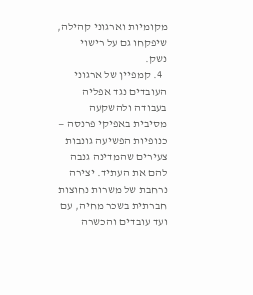מקומיות וארגוני קהילה, שיפקחו גם על רישוי נשק.
  4. קמפיין של ארגוני העובדים נגד אפליה בעבודה ולהשקעה מסיבית באפיקי פרנסה — כנופיות הפשיעה גונבות צעירים שהמדינה גנבה להם את העתיד. יצירה נרחבת של משרות נחוצות חברתית בשכר מחיה, עם ועד עובדים והכשרה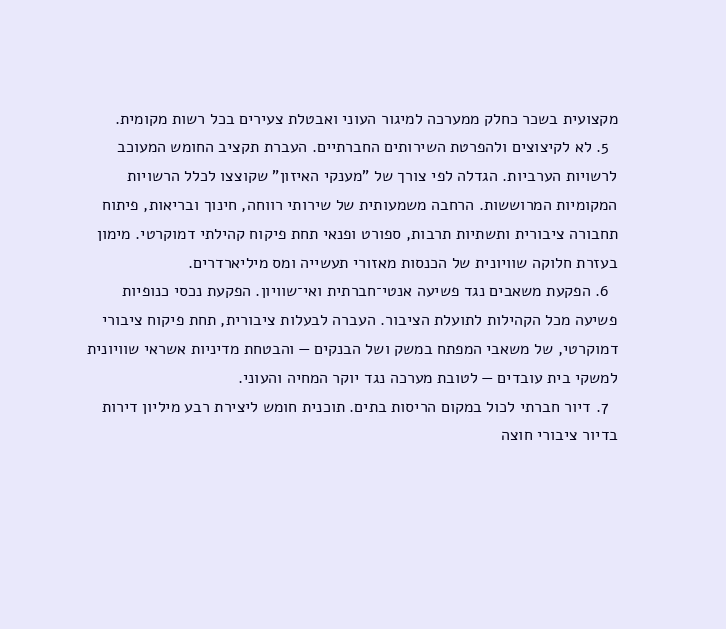מקצועית בשכר כחלק ממערכה למיגור העוני ואבטלת צעירים בכל רשות מקומית.
  5. לא לקיצוצים ולהפרטת השירותים החברתיים. העברת תקציב החומש המעוכב לרשויות הערביות. הגדלה לפי צורך של "מענקי האיזון" שקוצצו לכלל הרשויות המקומיות המרוששות. הרחבה משמעותית של שירותי רווחה, חינוך ובריאות, פיתוח תחבורה ציבורית ותשתיות תרבות, ספורט ופנאי תחת פיקוח קהילתי דמוקרטי. מימון בעזרת חלוקה שוויונית של הכנסות מאזורי תעשייה ומס מיליארדרים.
  6. הפקעת משאבים נגד פשיעה אנטי־חברתית ואי־שוויון. הפקעת נכסי כנופיות פשיעה מכל הקהילות לתועלת הציבור. העברה לבעלות ציבורית, תחת פיקוח ציבורי דמוקרטי, של משאבי המפתח במשק ושל הבנקים — והבטחת מדיניות אשראי שוויונית למשקי בית עובדים — לטובת מערכה נגד יוקר המחיה והעוני.
  7. דיור חברתי לכול במקום הריסות בתים. תוכנית חומש ליצירת רבע מיליון דירות בדיור ציבורי חוצה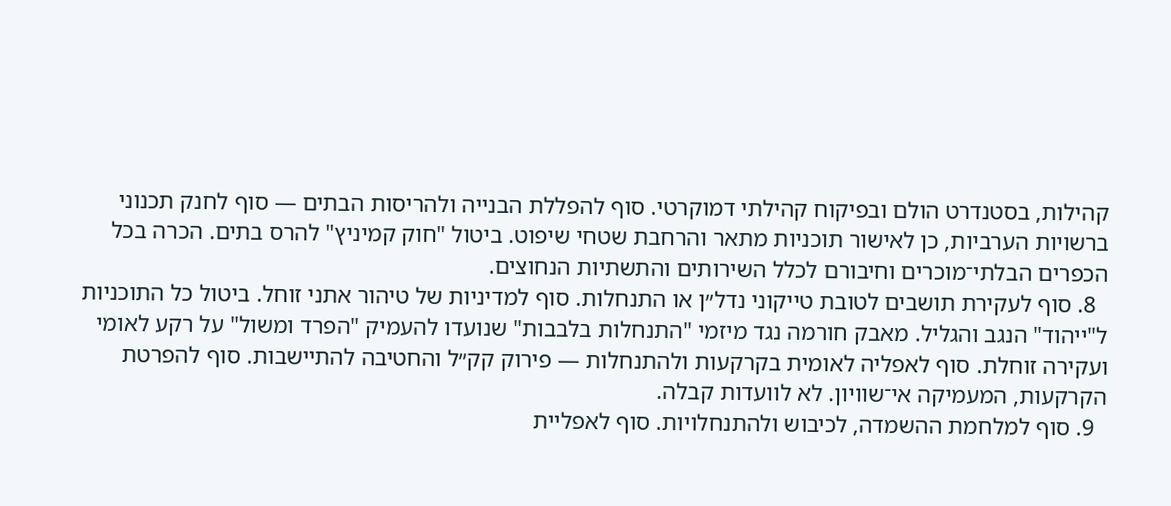קהילות, בסטנדרט הולם ובפיקוח קהילתי דמוקרטי. סוף להפללת הבנייה ולהריסות הבתים — סוף לחנק תכנוני ברשויות הערביות, כן לאישור תוכניות מתאר והרחבת שטחי שיפוט. ביטול "חוק קמיניץ" להרס בתים. הכרה בכל הכפרים הבלתי־מוכרים וחיבורם לכלל השירותים והתשתיות הנחוצים.
  8. סוף לעקירת תושבים לטובת טייקוני נדל״ן או התנחלות. סוף למדיניות של טיהור אתני זוחל. ביטול כל התוכניות ל"ייהוד" הנגב והגליל. מאבק חורמה נגד מיזמי "התנחלות בלבבות" שנועדו להעמיק "הפרד ומשול" על רקע לאומי ועקירה זוחלת. סוף לאפליה לאומית בקרקעות ולהתנחלות — פירוק קק״ל והחטיבה להתיישבות. סוף להפרטת הקרקעות, המעמיקה אי־שוויון. לא לוועדות קבלה.
  9. סוף למלחמת ההשמדה, לכיבוש ולהתנחלויות. סוף לאפליית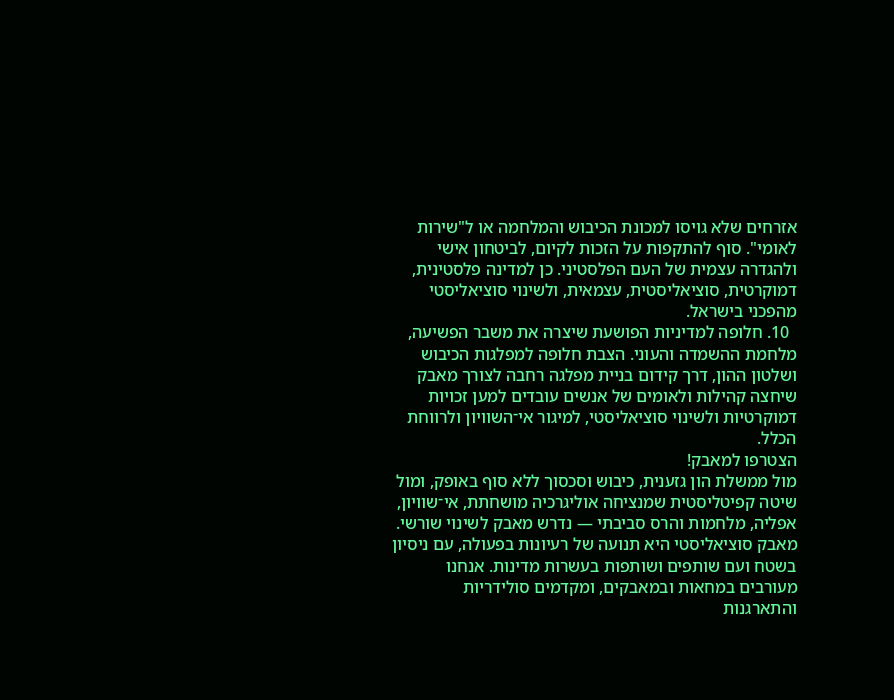אזרחים שלא גויסו למכונת הכיבוש והמלחמה או ל"שירות לאומי". סוף להתקפות על הזכות לקיום, לביטחון אישי ולהגדרה עצמית של העם הפלסטיני. כן למדינה פלסטינית, דמוקרטית, סוציאליסטית, עצמאית, ולשינוי סוציאליסטי מהפכני בישראל.
  10. חלופה למדיניות הפושעת שיצרה את משבר הפשיעה, מלחמת ההשמדה והעוני. הצבת חלופה למפלגות הכיבוש ושלטון ההון, דרך קידום בניית מפלגה רחבה לצורך מאבק שיחצה קהילות ולאומים של אנשים עובדים למען זכויות דמוקרטיות ולשינוי סוציאליסטי, למיגור אי־השוויון ולרווחת הכלל.
הצטרפו למאבק!
מול ממשלת הון גזענית, כיבוש וסכסוך ללא סוף באופק, ומול שיטה קפיטליסטית שמנציחה אוליגרכיה מושחתת, אי־שוויון, אפליה, מלחמות והרס סביבתי — נדרש מאבק לשינוי שורשי. מאבק סוציאליסטי היא תנועה של רעיונות בפעולה, עם ניסיון בשטח ועם שותפים ושותפות בעשרות מדינות. אנחנו מעורבים במחאות ובמאבקים, ומקדמים סולידריות והתארגנות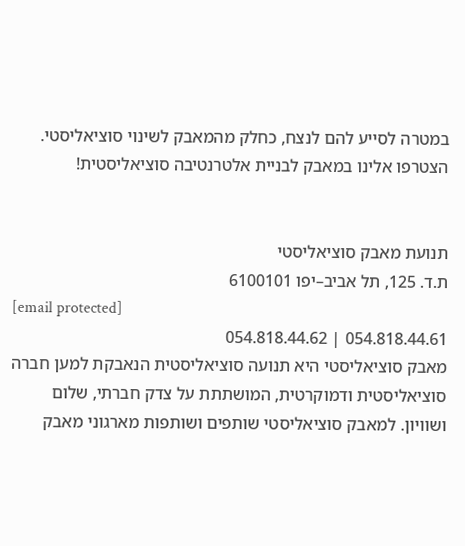במטרה לסייע להם לנצח, כחלק מהמאבק לשינוי סוציאליסטי. הצטרפו אלינו במאבק לבניית אלטרנטיבה סוציאליסטית!


תנועת מאבק סוציאליסטי
ת.ד. 125, תל אביב–יפו 6100101
[email protected]
054.818.44.61 | 054.818.44.62
מאבק סוציאליסטי היא תנועה סוציאליסטית הנאבקת למען חברה סוציאליסטית ודמוקרטית, המושתתת על צדק חברתי, שלום ושוויון. למאבק סוציאליסטי שותפים ושותפות מארגוני מאבק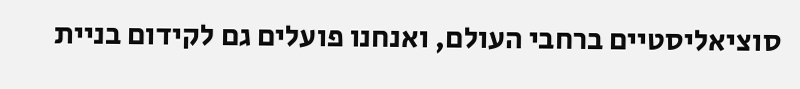סוציאליסטיים ברחבי העולם, ואנחנו פועלים גם לקידום בניית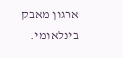ארגון מאבק בינלאומי.